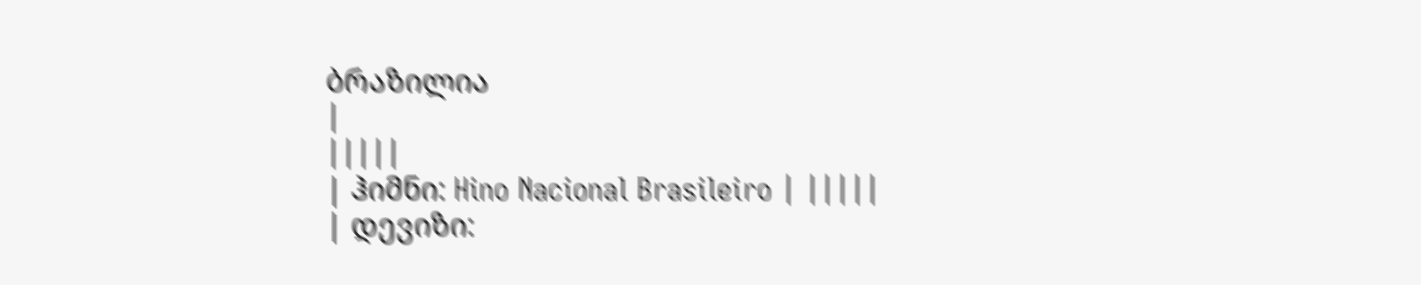ბრაზილია
|
|||||
| ჰიმნი: Hino Nacional Brasileiro | |||||
| დევიზი: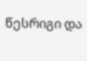წესრიგი და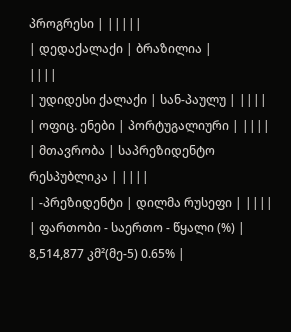პროგრესი | |||||
| დედაქალაქი | ბრაზილია |
||||
| უდიდესი ქალაქი | სან-პაულუ | ||||
| ოფიც. ენები | პორტუგალიური | ||||
| მთავრობა | საპრეზიდენტო რესპუბლიკა | ||||
| -პრეზიდენტი | დილმა რუსეფი | ||||
| ფართობი - საერთო - წყალი (%) |
8,514,877 კმ²(მე-5) 0.65% |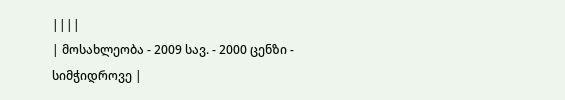||||
| მოსახლეობა - 2009 სავ. - 2000 ცენზი - სიმჭიდროვე |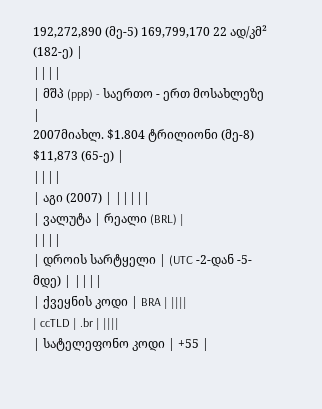192,272,890 (მე-5) 169,799,170 22 ად/კმ² (182-ე) |
||||
| მშპ (ppp) - საერთო - ერთ მოსახლეზე |
2007მიახლ. $1.804 ტრილიონი (მე-8) $11,873 (65-ე) |
||||
| აგი (2007) | |||||
| ვალუტა | რეალი (BRL) |
||||
| დროის სარტყელი | (UTC -2-დან -5-მდე) | ||||
| ქვეყნის კოდი | BRA | ||||
| ccTLD | .br | ||||
| სატელეფონო კოდი | +55 |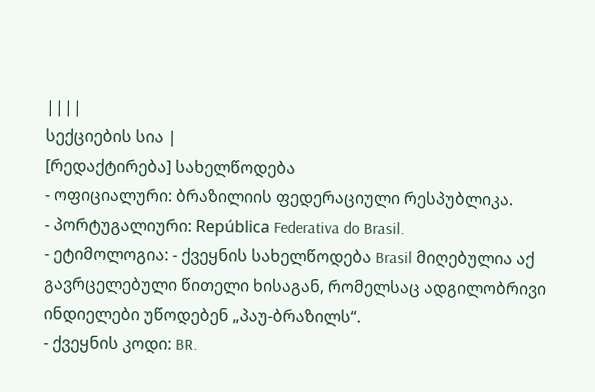||||
სექციების სია |
[რედაქტირება] სახელწოდება
- ოფიციალური: ბრაზილიის ფედერაციული რესპუბლიკა.
- პორტუგალიური: República Federativa do Brasil.
- ეტიმოლოგია: - ქვეყნის სახელწოდება Brasil მიღებულია აქ გავრცელებული წითელი ხისაგან, რომელსაც ადგილობრივი ინდიელები უწოდებენ „პაუ-ბრაზილს“.
- ქვეყნის კოდი: BR.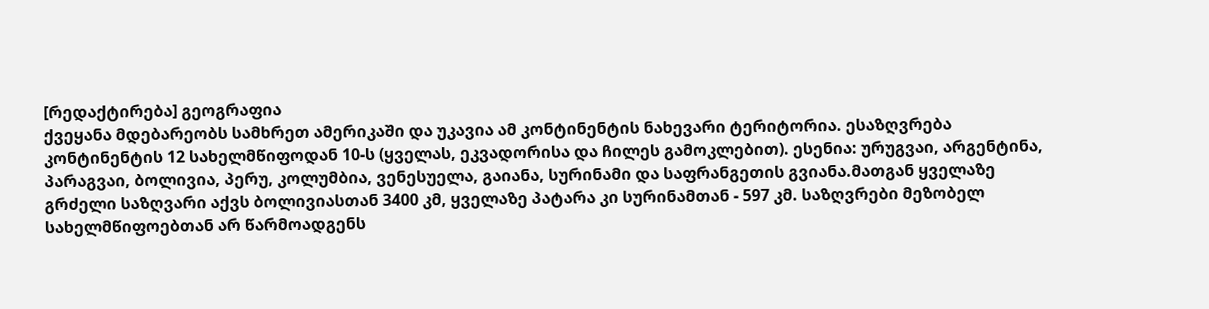[რედაქტირება] გეოგრაფია
ქვეყანა მდებარეობს სამხრეთ ამერიკაში და უკავია ამ კონტინენტის ნახევარი ტერიტორია. ესაზღვრება კონტინენტის 12 სახელმწიფოდან 10-ს (ყველას, ეკვადორისა და ჩილეს გამოკლებით). ესენია: ურუგვაი, არგენტინა, პარაგვაი, ბოლივია, პერუ, კოლუმბია, ვენესუელა, გაიანა, სურინამი და საფრანგეთის გვიანა.მათგან ყველაზე გრძელი საზღვარი აქვს ბოლივიასთან 3400 კმ, ყველაზე პატარა კი სურინამთან - 597 კმ. საზღვრები მეზობელ სახელმწიფოებთან არ წარმოადგენს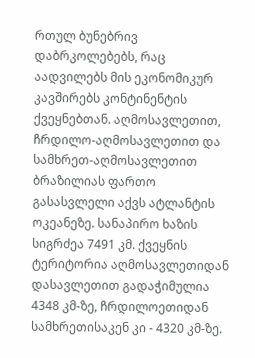რთულ ბუნებრივ დაბრკოლებებს, რაც აადვილებს მის ეკონომიკურ კავშირებს კონტინენტის ქვეყნებთან. აღმოსავლეთით, ჩრდილო-აღმოსავლეთით და სამხრეთ-აღმოსავლეთით ბრაზილიას ფართო გასასვლელი აქვს ატლანტის ოკეანეზე. სანაპირო ხაზის სიგრძეა 7491 კმ. ქვეყნის ტერიტორია აღმოსავლეთიდან დასავლეთით გადაჭიმულია 4348 კმ-ზე, ჩრდილოეთიდან სამხრეთისაკენ კი - 4320 კმ-ზე.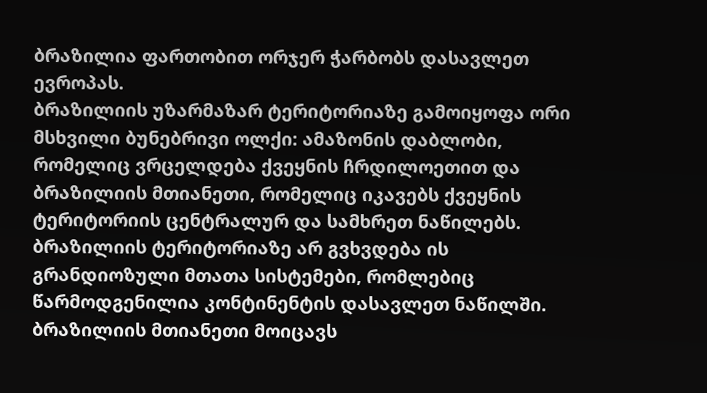ბრაზილია ფართობით ორჯერ ჭარბობს დასავლეთ ევროპას.
ბრაზილიის უზარმაზარ ტერიტორიაზე გამოიყოფა ორი მსხვილი ბუნებრივი ოლქი: ამაზონის დაბლობი, რომელიც ვრცელდება ქვეყნის ჩრდილოეთით და ბრაზილიის მთიანეთი, რომელიც იკავებს ქვეყნის ტერიტორიის ცენტრალურ და სამხრეთ ნაწილებს. ბრაზილიის ტერიტორიაზე არ გვხვდება ის გრანდიოზული მთათა სისტემები, რომლებიც წარმოდგენილია კონტინენტის დასავლეთ ნაწილში.
ბრაზილიის მთიანეთი მოიცავს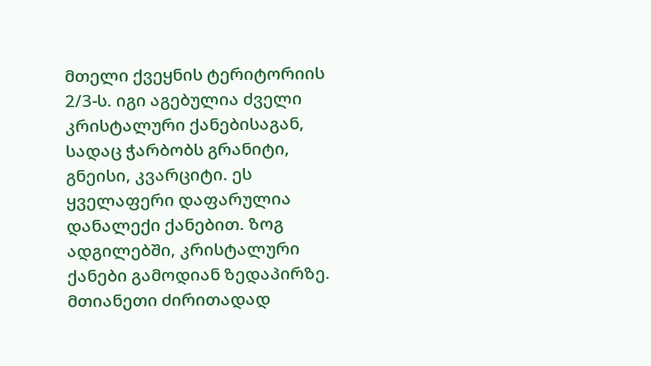მთელი ქვეყნის ტერიტორიის 2/3-ს. იგი აგებულია ძველი კრისტალური ქანებისაგან, სადაც ჭარბობს გრანიტი, გნეისი, კვარციტი. ეს ყველაფერი დაფარულია დანალექი ქანებით. ზოგ ადგილებში, კრისტალური ქანები გამოდიან ზედაპირზე. მთიანეთი ძირითადად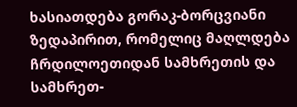ხასიათდება გორაკ-ბორცვიანი ზედაპირით, რომელიც მაღლდება ჩრდილოეთიდან სამხრეთის და სამხრეთ-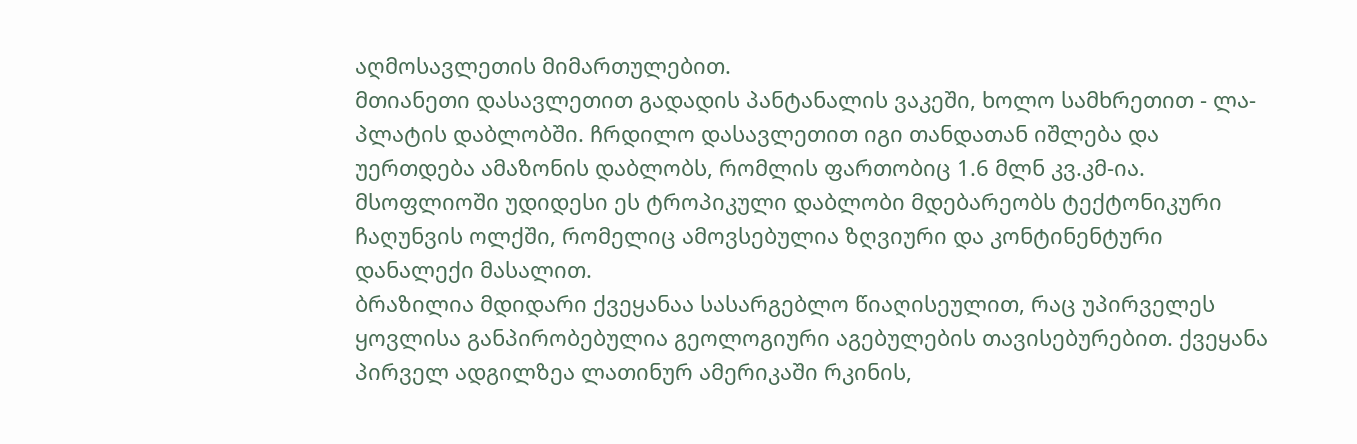აღმოსავლეთის მიმართულებით.
მთიანეთი დასავლეთით გადადის პანტანალის ვაკეში, ხოლო სამხრეთით - ლა-პლატის დაბლობში. ჩრდილო დასავლეთით იგი თანდათან იშლება და უერთდება ამაზონის დაბლობს, რომლის ფართობიც 1.6 მლნ კვ.კმ-ია. მსოფლიოში უდიდესი ეს ტროპიკული დაბლობი მდებარეობს ტექტონიკური ჩაღუნვის ოლქში, რომელიც ამოვსებულია ზღვიური და კონტინენტური დანალექი მასალით.
ბრაზილია მდიდარი ქვეყანაა სასარგებლო წიაღისეულით, რაც უპირველეს ყოვლისა განპირობებულია გეოლოგიური აგებულების თავისებურებით. ქვეყანა პირველ ადგილზეა ლათინურ ამერიკაში რკინის,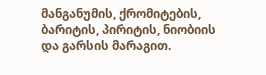მანგანუმის, ქრომიტების, ბარიტის, პირიტის, ნიობიის და გარსის მარაგით.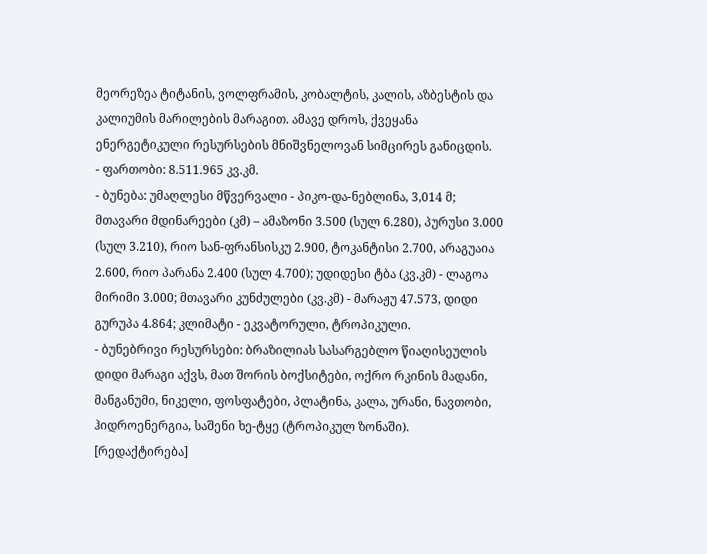მეორეზეა ტიტანის, ვოლფრამის, კობალტის, კალის, აზბესტის და კალიუმის მარილების მარაგით. ამავე დროს, ქვეყანა ენერგეტიკული რესურსების მნიშვნელოვან სიმცირეს განიცდის.
- ფართობი: 8.511.965 კვ.კმ.
- ბუნება: უმაღლესი მწვერვალი - პიკო-და-ნებლინა, 3,014 მ; მთავარი მდინარეები (კმ) – ამაზონი 3.500 (სულ 6.280), პურუსი 3.000 (სულ 3.210), რიო სან-ფრანსისკუ 2.900, ტოკანტისი 2.700, არაგუაია 2.600, რიო პარანა 2.400 (სულ 4.700); უდიდესი ტბა (კვ.კმ) - ლაგოა მირიმი 3.000; მთავარი კუნძულები (კვ.კმ) - მარაჟუ 47.573, დიდი გურუპა 4.864; კლიმატი - ეკვატორული, ტროპიკული.
- ბუნებრივი რესურსები: ბრაზილიას სასარგებლო წიაღისეულის დიდი მარაგი აქვს, მათ შორის ბოქსიტები, ოქრო რკინის მადანი, მანგანუმი, ნიკელი, ფოსფატები, პლატინა, კალა, ურანი, ნავთობი, ჰიდროენერგია, საშენი ხე-ტყე (ტროპიკულ ზონაში).
[რედაქტირება]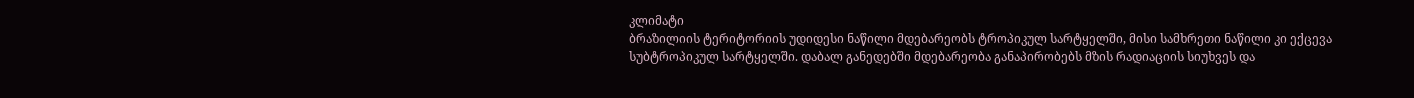კლიმატი
ბრაზილიის ტერიტორიის უდიდესი ნაწილი მდებარეობს ტროპიკულ სარტყელში, მისი სამხრეთი ნაწილი კი ექცევა სუბტროპიკულ სარტყელში. დაბალ განედებში მდებარეობა განაპირობებს მზის რადიაციის სიუხვეს და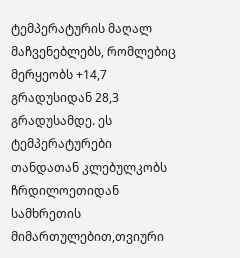ტემპერატურის მაღალ მაჩვენებლებს, რომლებიც მერყეობს +14,7 გრადუსიდან 28,3 გრადუსამდე. ეს ტემპერატურები თანდათან კლებულკობს ჩრდილოეთიდან სამხრეთის მიმართულებით,თვიური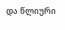და წლიური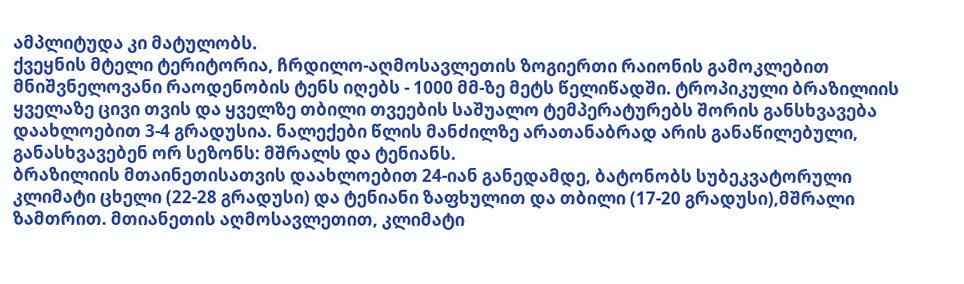ამპლიტუდა კი მატულობს.
ქვეყნის მტელი ტერიტორია, ჩრდილო-აღმოსავლეთის ზოგიერთი რაიონის გამოკლებით მნიშვნელოვანი რაოდენობის ტენს იღებს - 1000 მმ-ზე მეტს წელიწადში. ტროპიკული ბრაზილიის ყველაზე ცივი თვის და ყველზე თბილი თვეების საშუალო ტემპერატურებს შორის განსხვავება დაახლოებით 3-4 გრადუსია. ნალექები წლის მანძილზე არათანაბრად არის განაწილებული, განასხვავებენ ორ სეზონს: მშრალს და ტენიანს.
ბრაზილიის მთაინეთისათვის დაახლოებით 24-იან განედამდე, ბატონობს სუბეკვატორული კლიმატი ცხელი (22-28 გრადუსი) და ტენიანი ზაფხულით და თბილი (17-20 გრადუსი),მშრალი ზამთრით. მთიანეთის აღმოსავლეთით, კლიმატი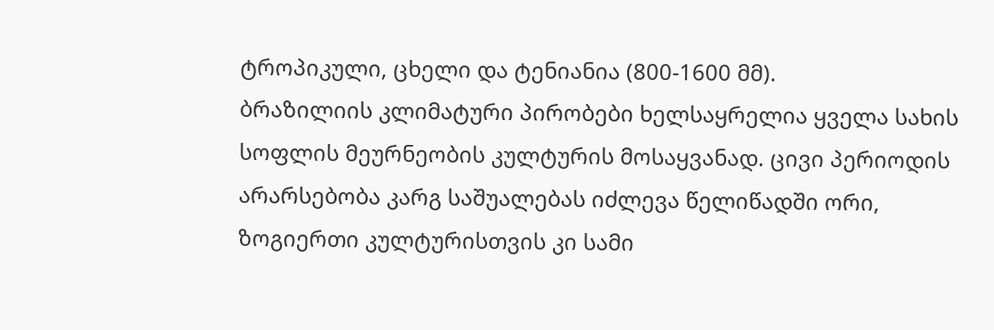ტროპიკული, ცხელი და ტენიანია (800-1600 მმ).
ბრაზილიის კლიმატური პირობები ხელსაყრელია ყველა სახის სოფლის მეურნეობის კულტურის მოსაყვანად. ცივი პერიოდის არარსებობა კარგ საშუალებას იძლევა წელიწადში ორი, ზოგიერთი კულტურისთვის კი სამი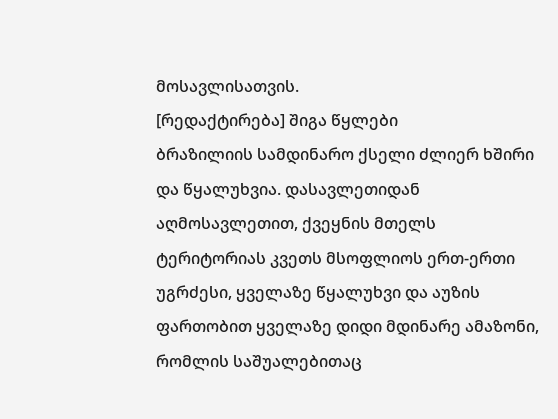მოსავლისათვის.
[რედაქტირება] შიგა წყლები
ბრაზილიის სამდინარო ქსელი ძლიერ ხშირი და წყალუხვია. დასავლეთიდან აღმოსავლეთით, ქვეყნის მთელს ტერიტორიას კვეთს მსოფლიოს ერთ-ერთი უგრძესი, ყველაზე წყალუხვი და აუზის ფართობით ყველაზე დიდი მდინარე ამაზონი, რომლის საშუალებითაც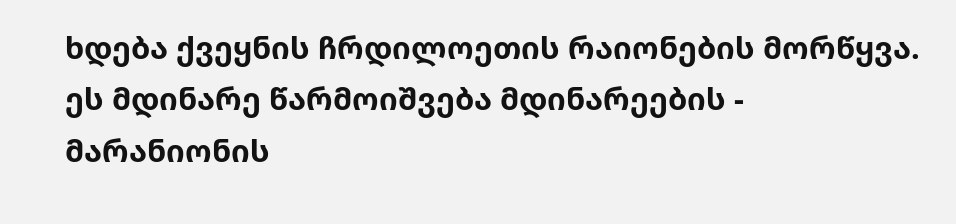ხდება ქვეყნის ჩრდილოეთის რაიონების მორწყვა. ეს მდინარე წარმოიშვება მდინარეების - მარანიონის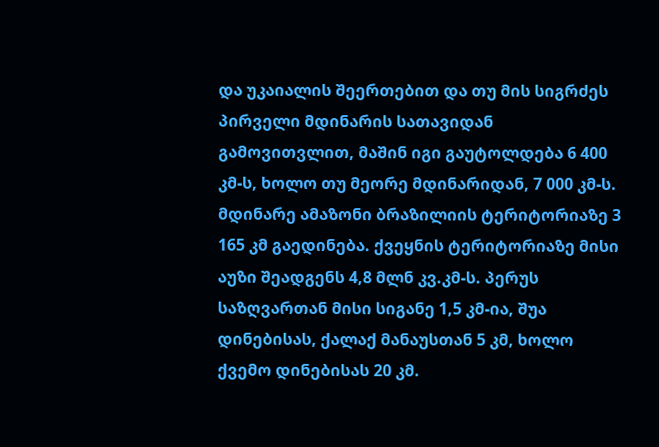და უკაიალის შეერთებით და თუ მის სიგრძეს პირველი მდინარის სათავიდან გამოვითვლით, მაშინ იგი გაუტოლდება 6 400 კმ-ს, ხოლო თუ მეორე მდინარიდან, 7 000 კმ-ს. მდინარე ამაზონი ბრაზილიის ტერიტორიაზე 3 165 კმ გაედინება. ქვეყნის ტერიტორიაზე მისი აუზი შეადგენს 4,8 მლნ კვ.კმ-ს. პერუს საზღვართან მისი სიგანე 1,5 კმ-ია, შუა დინებისას, ქალაქ მანაუსთან 5 კმ, ხოლო ქვემო დინებისას 20 კმ.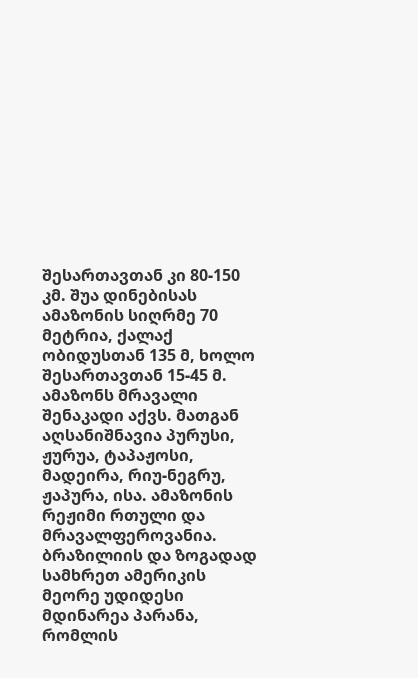შესართავთან კი 80-150 კმ. შუა დინებისას ამაზონის სიღრმე 70 მეტრია, ქალაქ ობიდუსთან 135 მ, ხოლო შესართავთან 15-45 მ. ამაზონს მრავალი შენაკადი აქვს. მათგან აღსანიშნავია პურუსი, ჟურუა, ტაპაჟოსი, მადეირა, რიუ-ნეგრუ, ჟაპურა, ისა. ამაზონის რეჟიმი რთული და მრავალფეროვანია.
ბრაზილიის და ზოგადად სამხრეთ ამერიკის მეორე უდიდესი მდინარეა პარანა, რომლის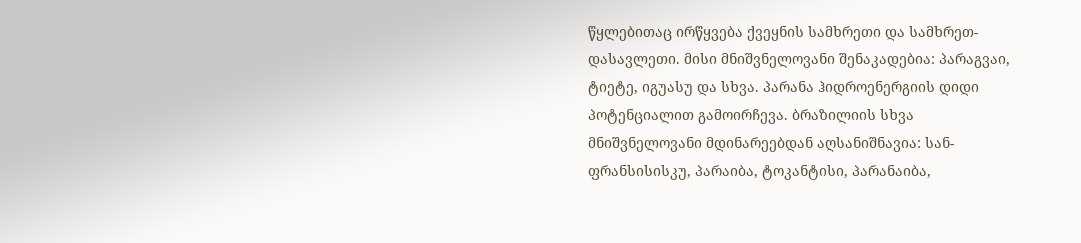წყლებითაც ირწყვება ქვეყნის სამხრეთი და სამხრეთ-დასავლეთი. მისი მნიშვნელოვანი შენაკადებია: პარაგვაი, ტიეტე, იგუასუ და სხვა. პარანა ჰიდროენერგიის დიდი პოტენციალით გამოირჩევა. ბრაზილიის სხვა მნიშვნელოვანი მდინარეებდან აღსანიშნავია: სან-ფრანსისისკუ, პარაიბა, ტოკანტისი, პარანაიბა,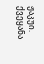ჟაკუი. ქვეყანა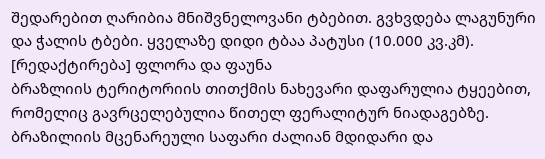შედარებით ღარიბია მნიშვნელოვანი ტბებით. გვხვდება ლაგუნური და ჭალის ტბები. ყველაზე დიდი ტბაა პატუსი (10.000 კვ.კმ).
[რედაქტირება] ფლორა და ფაუნა
ბრაზლიის ტერიტორიის თითქმის ნახევარი დაფარულია ტყეებით, რომელიც გავრცელებულია წითელ ფერალიტურ ნიადაგებზე. ბრაზილიის მცენარეული საფარი ძალიან მდიდარი და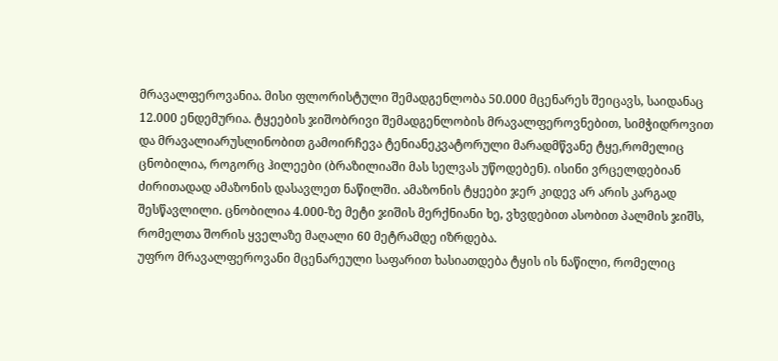მრავალფეროვანია. მისი ფლორისტული შემადგენლობა 50.000 მცენარეს შეიცავს, საიდანაც 12.000 ენდემურია. ტყეების ჯიშობრივი შემადგენლობის მრავალფეროვნებით, სიმჭიდროვით და მრავალიარუსლინობით გამოირჩევა ტენიანეკვატორული მარადმწვანე ტყე,რომელიც ცნობილია, როგორც ჰილეები (ბრაზილიაში მას სელვას უწოდებენ). ისინი ვრცელდებიან ძირითადად ამაზონის დასავლეთ ნაწილში. ამაზონის ტყეები ჯერ კიდევ არ არის კარგად შესწავლილი. ცნობილია 4.000-ზე მეტი ჯიშის მერქნიანი ხე, ვხვდებით ასობით პალმის ჯიშს, რომელთა შორის ყველაზე მაღალი 60 მეტრამდე იზრდება.
უფრო მრავალფეროვანი მცენარეული საფარით ხასიათდება ტყის ის ნაწილი, რომელიც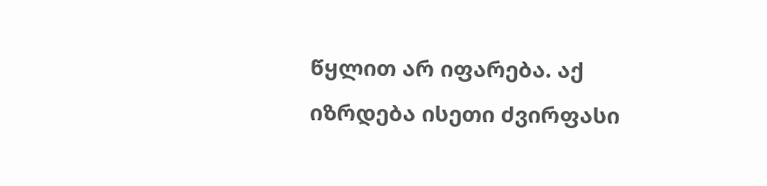წყლით არ იფარება. აქ იზრდება ისეთი ძვირფასი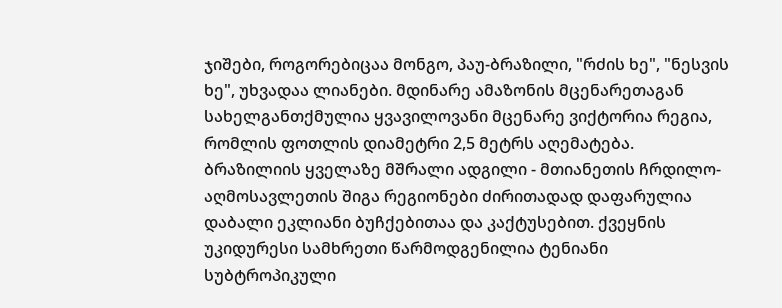ჯიშები, როგორებიცაა მონგო, პაუ-ბრაზილი, "რძის ხე", "ნესვის ხე", უხვადაა ლიანები. მდინარე ამაზონის მცენარეთაგან სახელგანთქმულია ყვავილოვანი მცენარე ვიქტორია რეგია, რომლის ფოთლის დიამეტრი 2,5 მეტრს აღემატება.
ბრაზილიის ყველაზე მშრალი ადგილი - მთიანეთის ჩრდილო-აღმოსავლეთის შიგა რეგიონები ძირითადად დაფარულია დაბალი ეკლიანი ბუჩქებითაა და კაქტუსებით. ქვეყნის უკიდურესი სამხრეთი წარმოდგენილია ტენიანი სუბტროპიკული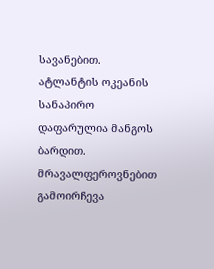სავანებით. ატლანტის ოკეანის სანაპირო დაფარულია მანგოს ბარდით.
მრავალფეროვნებით გამოირჩევა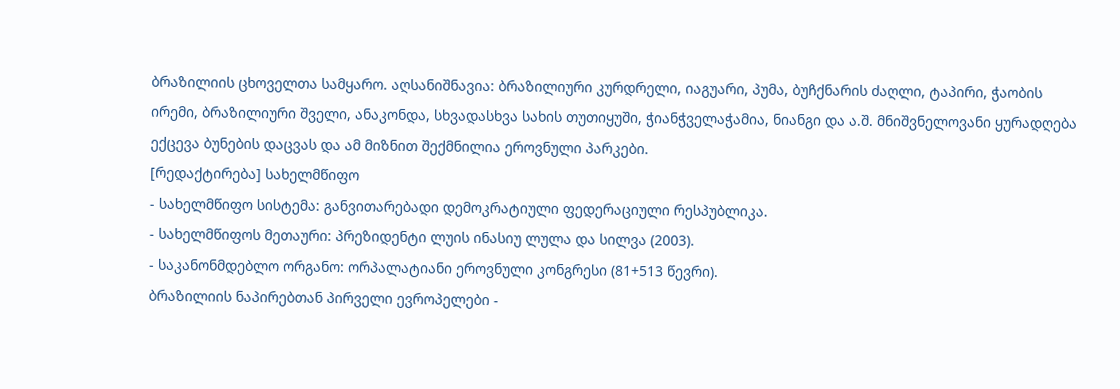ბრაზილიის ცხოველთა სამყარო. აღსანიშნავია: ბრაზილიური კურდრელი, იაგუარი, პუმა, ბუჩქნარის ძაღლი, ტაპირი, ჭაობის ირემი, ბრაზილიური შველი, ანაკონდა, სხვადასხვა სახის თუთიყუში, ჭიანჭველაჭამია, ნიანგი და ა.შ. მნიშვნელოვანი ყურადღება ექცევა ბუნების დაცვას და ამ მიზნით შექმნილია ეროვნული პარკები.
[რედაქტირება] სახელმწიფო
- სახელმწიფო სისტემა: განვითარებადი დემოკრატიული ფედერაციული რესპუბლიკა.
- სახელმწიფოს მეთაური: პრეზიდენტი ლუის ინასიუ ლულა და სილვა (2003).
- საკანონმდებლო ორგანო: ორპალატიანი ეროვნული კონგრესი (81+513 წევრი).
ბრაზილიის ნაპირებთან პირველი ევროპელები -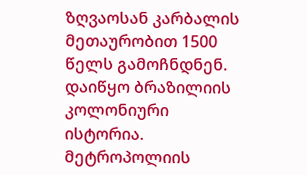ზღვაოსან კარბალის მეთაურობით 1500 წელს გამოჩნდნენ. დაიწყო ბრაზილიის კოლონიური ისტორია. მეტროპოლიის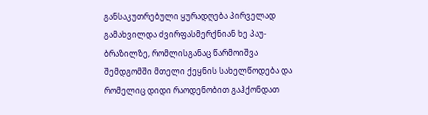განსაკუთრებული ყურადღება პირველად გამახვილდა ძვირფასმერქნიან ხე პაუ-ბრაზილზე, რომლისგანაც წარმოიშვა შემდგომში მთელი ქეყნის სახელწოდება და რომელიც დიდი რაოდენობით გაჰქონდათ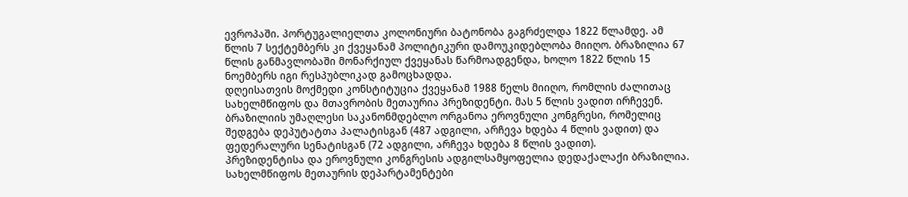ევროპაში. პორტუგალიელთა კოლონიური ბატონობა გაგრძელდა 1822 წლამდე. ამ წლის 7 სექტემბერს კი ქვეყანამ პოლიტიკური დამოუკიდებლობა მიიღო. ბრაზილია 67 წლის განმავლობაში მონარქიულ ქვეყანას წარმოადგენდა, ხოლო 1822 წლის 15 ნოემბერს იგი რესპუბლიკად გამოცხადდა.
დღეისათვის მოქმედი კონსტიტუცია ქვეყანამ 1988 წელს მიიღო, რომლის ძალითაც სახელმწიფოს და მთავრობის მეთაურია პრეზიდენტი. მას 5 წლის ვადით ირჩევენ.
ბრაზილიის უმაღლესი საკანონმდებლო ორგანოა ეროვნული კონგრესი, რომელიც შედგება დეპუტატთა პალატისგან (487 ადგილი, არჩევა ხდება 4 წლის ვადით) და ფედერალური სენატისგან (72 ადგილი, არჩევა ხდება 8 წლის ვადით).
პრეზიდენტისა და ეროვნული კონგრესის ადგილსამყოფელია დედაქალაქი ბრაზილია. სახელმწიფოს მეთაურის დეპარტამენტები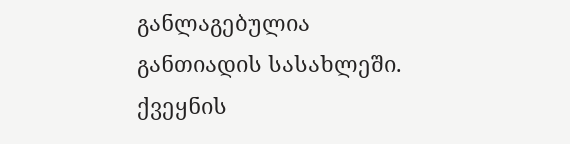განლაგებულია განთიადის სასახლეში. ქვეყნის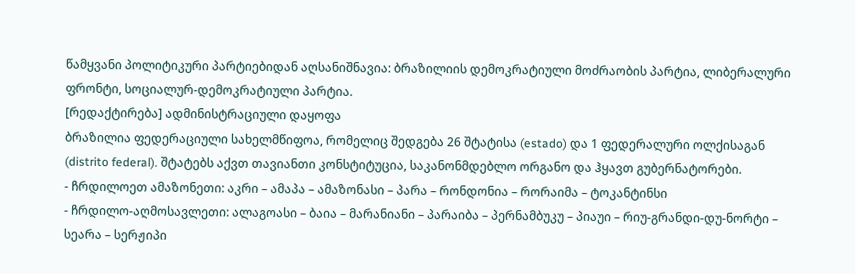წამყვანი პოლიტიკური პარტიებიდან აღსანიშნავია: ბრაზილიის დემოკრატიული მოძრაობის პარტია, ლიბერალური ფრონტი, სოციალურ-დემოკრატიული პარტია.
[რედაქტირება] ადმინისტრაციული დაყოფა
ბრაზილია ფედერაციული სახელმწიფოა, რომელიც შედგება 26 შტატისა (estado) და 1 ფედერალური ოლქისაგან (distrito federal). შტატებს აქვთ თავიანთი კონსტიტუცია, საკანონმდებლო ორგანო და ჰყავთ გუბერნატორები.
- ჩრდილოეთ ამაზონეთი: აკრი – ამაპა – ამაზონასი – პარა – რონდონია – რორაიმა – ტოკანტინსი
- ჩრდილო-აღმოსავლეთი: ალაგოასი – ბაია – მარანიანი – პარაიბა – პერნამბუკუ – პიაუი – რიუ-გრანდი-დუ-ნორტი – სეარა – სერჟიპი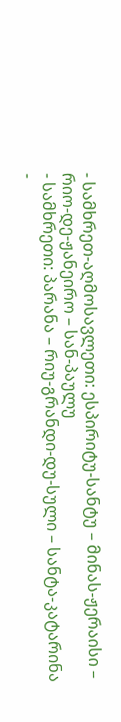- სამხრეთ-აღმოსავლეთი: ესპირიტუ-სანტუ – მინას-ჟერაისი – რიო-დე-ჟანეირო – სან-პაულუ
- სამხრეთი: პარანა – რიუ-გრანდი-დუ-სული – სანტა-კატარინა
-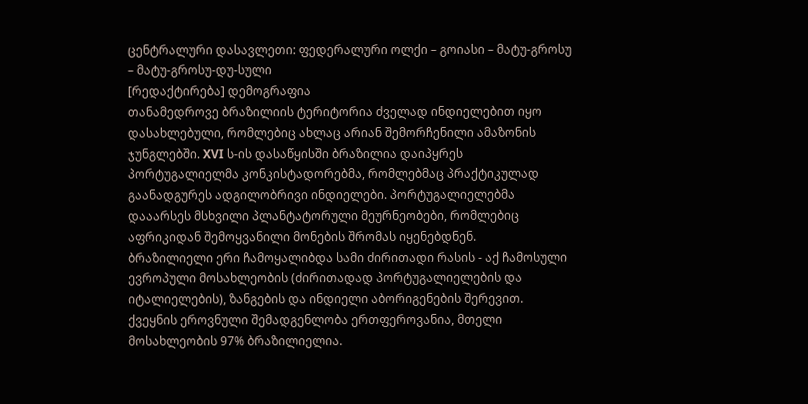ცენტრალური დასავლეთი: ფედერალური ოლქი – გოიასი – მატუ-გროსუ – მატუ-გროსუ-დუ-სული
[რედაქტირება] დემოგრაფია
თანამედროვე ბრაზილიის ტერიტორია ძველად ინდიელებით იყო დასახლებული, რომლებიც ახლაც არიან შემორჩენილი ამაზონის ჯუნგლებში. XVI ს-ის დასაწყისში ბრაზილია დაიპყრეს პორტუგალიელმა კონკისტადორებმა, რომლებმაც პრაქტიკულად გაანადგურეს ადგილობრივი ინდიელები. პორტუგალიელებმა დააარსეს მსხვილი პლანტატორული მეურნეობები, რომლებიც აფრიკიდან შემოყვანილი მონების შრომას იყენებდნენ.
ბრაზილიელი ერი ჩამოყალიბდა სამი ძირითადი რასის - აქ ჩამოსული ევროპული მოსახლეობის (ძირითადად პორტუგალიელების და იტალიელების), ზანგების და ინდიელი აბორიგენების შერევით. ქვეყნის ეროვნული შემადგენლობა ერთფეროვანია, მთელი მოსახლეობის 97% ბრაზილიელია.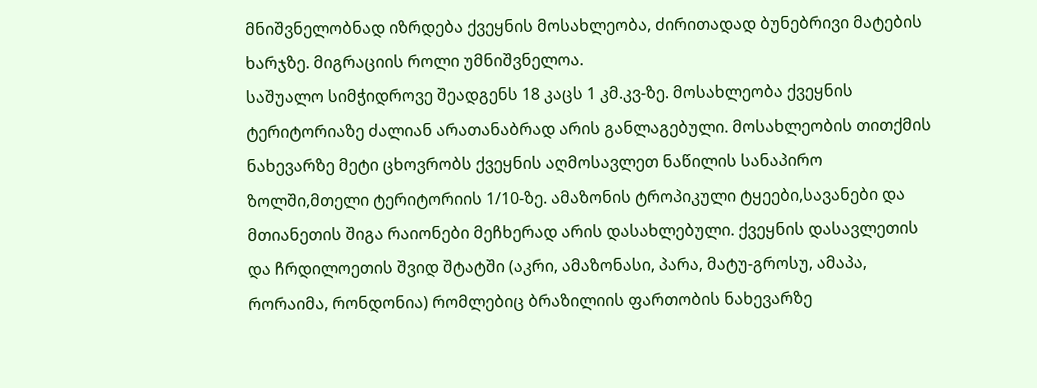მნიშვნელობნად იზრდება ქვეყნის მოსახლეობა, ძირითადად ბუნებრივი მატების ხარჯზე. მიგრაციის როლი უმნიშვნელოა.
საშუალო სიმჭიდროვე შეადგენს 18 კაცს 1 კმ.კვ-ზე. მოსახლეობა ქვეყნის ტერიტორიაზე ძალიან არათანაბრად არის განლაგებული. მოსახლეობის თითქმის ნახევარზე მეტი ცხოვრობს ქვეყნის აღმოსავლეთ ნაწილის სანაპირო ზოლში,მთელი ტერიტორიის 1/10-ზე. ამაზონის ტროპიკული ტყეები,სავანები და მთიანეთის შიგა რაიონები მეჩხერად არის დასახლებული. ქვეყნის დასავლეთის და ჩრდილოეთის შვიდ შტატში (აკრი, ამაზონასი, პარა, მატუ-გროსუ, ამაპა, რორაიმა, რონდონია) რომლებიც ბრაზილიის ფართობის ნახევარზე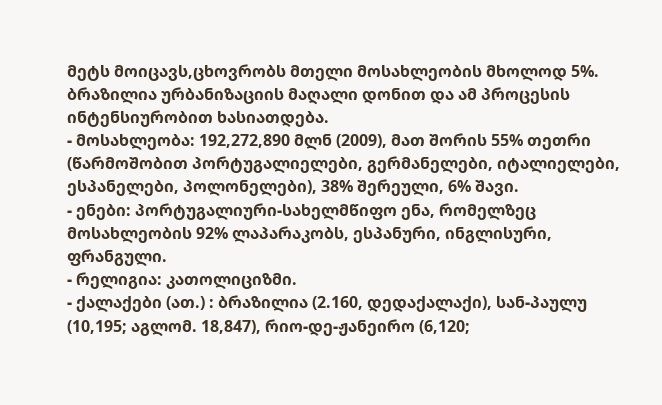მეტს მოიცავს,ცხოვრობს მთელი მოსახლეობის მხოლოდ 5%.
ბრაზილია ურბანიზაციის მაღალი დონით და ამ პროცესის ინტენსიურობით ხასიათდება.
- მოსახლეობა: 192,272,890 მლნ (2009), მათ შორის 55% თეთრი (წარმოშობით პორტუგალიელები, გერმანელები, იტალიელები, ესპანელები, პოლონელები), 38% შერეული, 6% შავი.
- ენები: პორტუგალიური-სახელმწიფო ენა, რომელზეც მოსახლეობის 92% ლაპარაკობს, ესპანური, ინგლისური, ფრანგული.
- რელიგია: კათოლიციზმი.
- ქალაქები (ათ.) : ბრაზილია (2.160, დედაქალაქი), სან-პაულუ (10,195; აგლომ. 18,847), რიო-დე-ჟანეირო (6,120;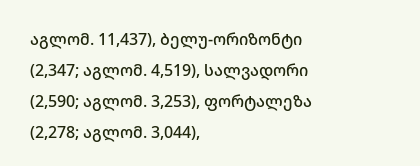აგლომ. 11,437), ბელუ-ორიზონტი (2,347; აგლომ. 4,519), სალვადორი (2,590; აგლომ. 3,253), ფორტალეზა (2,278; აგლომ. 3,044),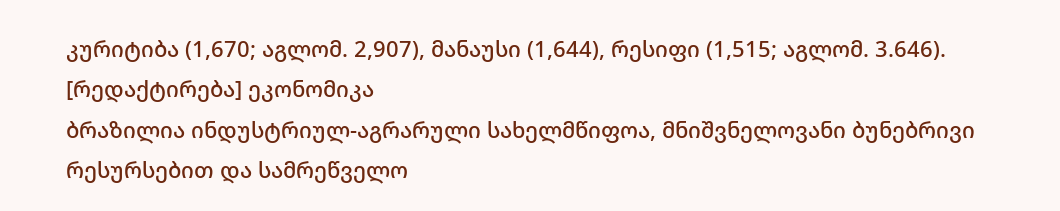კურიტიბა (1,670; აგლომ. 2,907), მანაუსი (1,644), რესიფი (1,515; აგლომ. 3.646).
[რედაქტირება] ეკონომიკა
ბრაზილია ინდუსტრიულ-აგრარული სახელმწიფოა, მნიშვნელოვანი ბუნებრივი რესურსებით და სამრეწველო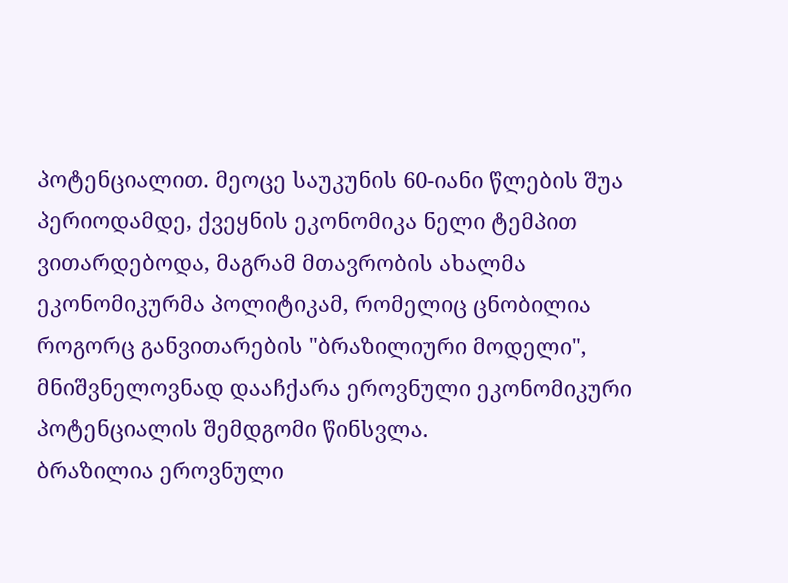პოტენციალით. მეოცე საუკუნის 60-იანი წლების შუა პერიოდამდე, ქვეყნის ეკონომიკა ნელი ტემპით ვითარდებოდა, მაგრამ მთავრობის ახალმა ეკონომიკურმა პოლიტიკამ, რომელიც ცნობილია როგორც განვითარების "ბრაზილიური მოდელი", მნიშვნელოვნად დააჩქარა ეროვნული ეკონომიკური პოტენციალის შემდგომი წინსვლა.
ბრაზილია ეროვნული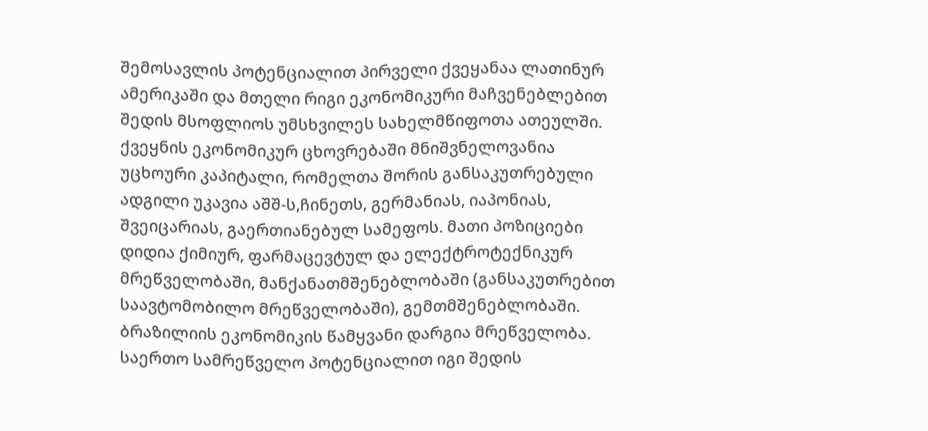შემოსავლის პოტენციალით პირველი ქვეყანაა ლათინურ ამერიკაში და მთელი რიგი ეკონომიკური მაჩვენებლებით შედის მსოფლიოს უმსხვილეს სახელმწიფოთა ათეულში. ქვეყნის ეკონომიკურ ცხოვრებაში მნიშვნელოვანია უცხოური კაპიტალი, რომელთა შორის განსაკუთრებული ადგილი უკავია აშშ-ს,ჩინეთს, გერმანიას, იაპონიას, შვეიცარიას, გაერთიანებულ სამეფოს. მათი პოზიციები დიდია ქიმიურ, ფარმაცევტულ და ელექტროტექნიკურ მრეწველობაში, მანქანათმშენებლობაში (განსაკუთრებით საავტომობილო მრეწველობაში), გემთმშენებლობაში.
ბრაზილიის ეკონომიკის წამყვანი დარგია მრეწველობა. საერთო სამრეწველო პოტენციალით იგი შედის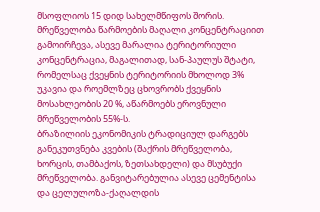მსოფლიოს 15 დიდ სახელმწიფოს შორის. მრეწველობა წარმოების მაღალი კონცენტრაციით გამოირჩევა, ასევე მარალია ტერიტორიული კონცენტრაცია, მაგალითად, სან-პაულუს შტატი, რომელსაც ქვეყნის ტერიტორიის მხოლოდ 3% უკავია და როემლზეც ცხოვრობს ქვეყნის მოსახლეობის 20 %, აწარმოებს ეროვნული მრეწველობის 55%-ს.
ბრაზილიის ეკონომიკის ტრადიციულ დარგებს განეკუთვნება კვების (შაქრის მრეწველობა, ხორცის, თამბაქოს, ზეთსახდელი) და მსუბუქი მრეწველობა. განვიტარებულია ასევე ცემენტისა და ცელულოზა-ქაღალდის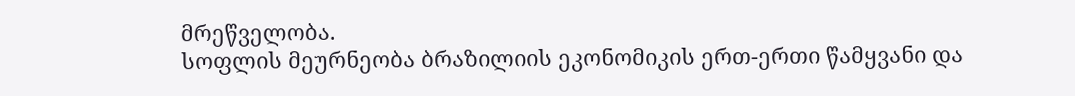მრეწველობა.
სოფლის მეურნეობა ბრაზილიის ეკონომიკის ერთ-ერთი წამყვანი და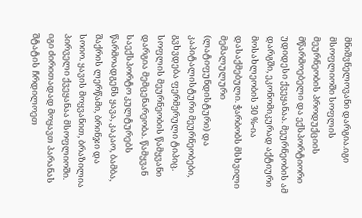მნიშვნელოვანი დარგია.იგი მსოფლიოში სოფლის მეურნეობის პროდუქციის მწარმოებელი და ექსპორტიორი უდიდესი ქვეყანაა. მეურნეობის ამ დარგში, ეკონომიკურად აქტიური მოსახლეობის 30 %-ია დასაქმებული. ჭარბობს მსხვილი მემალულური (ლატიფუნდისტური) და კაპიტალისტური მეურნეობები, გვხვდება ფერმერული ტიპიც.
სოფლის მეურნეობის წამყვანი დარგია მემცენარეობა. წამყვან საექსპორტო კულტურებს წარმოადგენს ყავა, კაკაო, ბამბა, შაქრის ლერწამი, ბრინჯი და სოიო. ყავის მოყვანით, ბრაზილია პირველი ქვეყანაა მსოფლიოში. იგი ძირითადად მოყავთ პარანას შტატის ჩრდილოეთ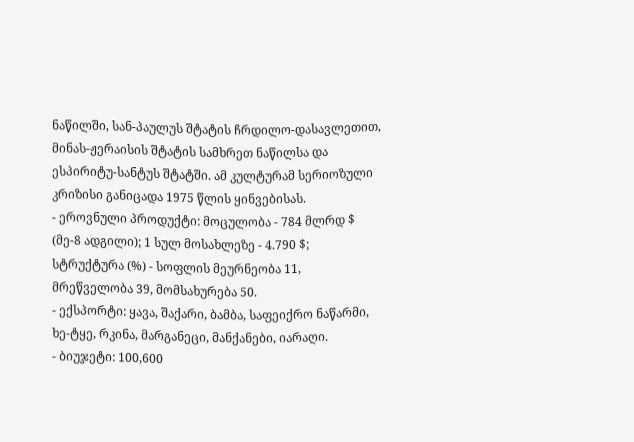ნაწილში, სან-პაულუს შტატის ჩრდილო-დასავლეთით, მინას-ჟერაისის შტატის სამხრეთ ნაწილსა და ესპირიტუ-სანტუს შტატში. ამ კულტურამ სერიოზული კრიზისი განიცადა 1975 წლის ყინვებისას.
- ეროვნული პროდუქტი: მოცულობა - 784 მლრდ $ (მე-8 ადგილი); 1 სულ მოსახლეზე - 4.790 $; სტრუქტურა (%) - სოფლის მეურნეობა 11, მრეწველობა 39, მომსახურება 50.
- ექსპორტი: ყავა, შაქარი, ბამბა, საფეიქრო ნაწარმი, ხე-ტყე, რკინა, მარგანეცი, მანქანები, იარაღი.
- ბიუჯეტი: 100,600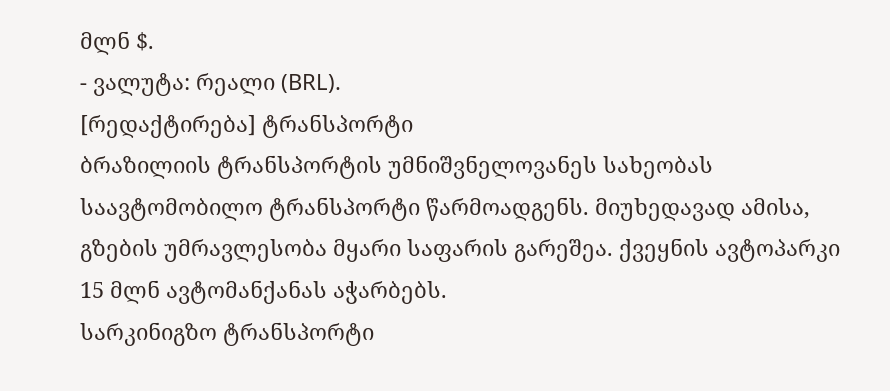მლნ $.
- ვალუტა: რეალი (BRL).
[რედაქტირება] ტრანსპორტი
ბრაზილიის ტრანსპორტის უმნიშვნელოვანეს სახეობას საავტომობილო ტრანსპორტი წარმოადგენს. მიუხედავად ამისა, გზების უმრავლესობა მყარი საფარის გარეშეა. ქვეყნის ავტოპარკი 15 მლნ ავტომანქანას აჭარბებს.
სარკინიგზო ტრანსპორტი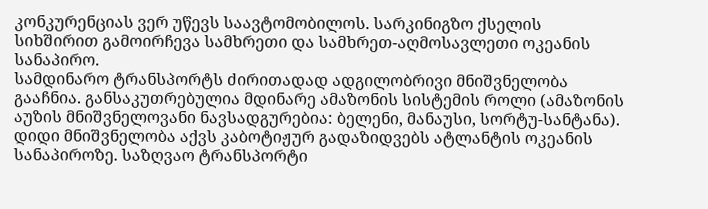კონკურენციას ვერ უწევს საავტომობილოს. სარკინიგზო ქსელის სიხშირით გამოირჩევა სამხრეთი და სამხრეთ-აღმოსავლეთი ოკეანის სანაპირო.
სამდინარო ტრანსპორტს ძირითადად ადგილობრივი მნიშვნელობა გააჩნია. განსაკუთრებულია მდინარე ამაზონის სისტემის როლი (ამაზონის აუზის მნიშვნელოვანი ნავსადგურებია: ბელენი, მანაუსი, სორტუ-სანტანა).
დიდი მნიშვნელობა აქვს კაბოტიჟურ გადაზიდვებს ატლანტის ოკეანის სანაპიროზე. საზღვაო ტრანსპორტი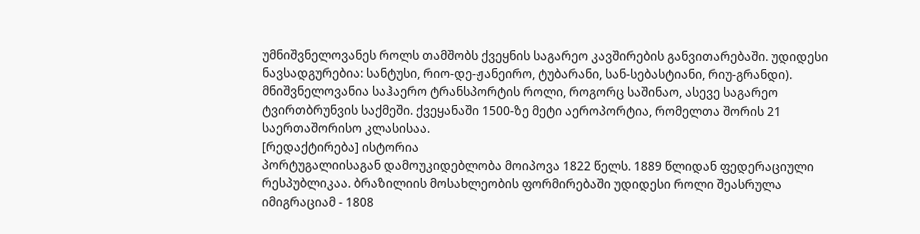უმნიშვნელოვანეს როლს თამშობს ქვეყნის საგარეო კავშირების განვითარებაში. უდიდესი ნავსადგურებია: სანტუსი, რიო-დე-ჟანეირო, ტუბარანი, სან-სებასტიანი, რიუ-გრანდი).
მნიშვნელოვანია საჰაერო ტრანსპორტის როლი, როგორც საშინაო, ასევე საგარეო ტვირთბრუნვის საქმეში. ქვეყანაში 1500-ზე მეტი აეროპორტია, რომელთა შორის 21 საერთაშორისო კლასისაა.
[რედაქტირება] ისტორია
პორტუგალიისაგან დამოუკიდებლობა მოიპოვა 1822 წელს. 1889 წლიდან ფედერაციული რესპუბლიკაა. ბრაზილიის მოსახლეობის ფორმირებაში უდიდესი როლი შეასრულა იმიგრაციამ - 1808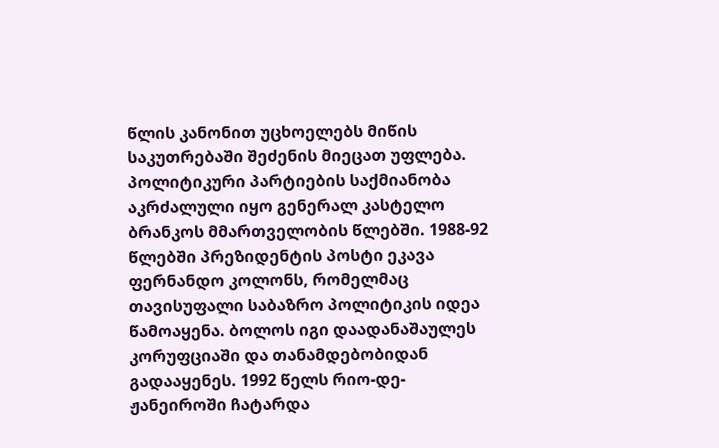წლის კანონით უცხოელებს მიწის საკუთრებაში შეძენის მიეცათ უფლება. პოლიტიკური პარტიების საქმიანობა აკრძალული იყო გენერალ კასტელო ბრანკოს მმართველობის წლებში. 1988-92 წლებში პრეზიდენტის პოსტი ეკავა ფერნანდო კოლონს, რომელმაც თავისუფალი საბაზრო პოლიტიკის იდეა წამოაყენა. ბოლოს იგი დაადანაშაულეს კორუფციაში და თანამდებობიდან გადააყენეს. 1992 წელს რიო-დე-ჟანეიროში ჩატარდა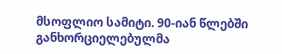მსოფლიო სამიტი. 90-იან წლებში განხორციელებულმა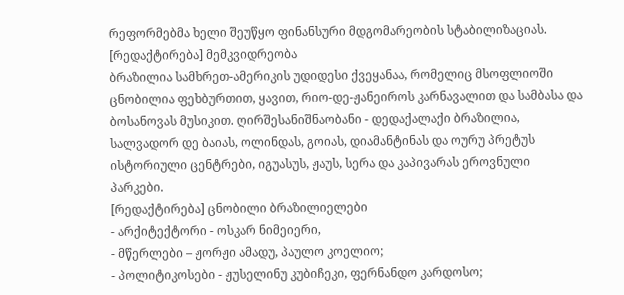რეფორმებმა ხელი შეუწყო ფინანსური მდგომარეობის სტაბილიზაციას.
[რედაქტირება] მემკვიდრეობა
ბრაზილია სამხრეთ-ამერიკის უდიდესი ქვეყანაა, რომელიც მსოფლიოში ცნობილია ფეხბურთით, ყავით, რიო-დე-ჟანეიროს კარნავალით და სამბასა და ბოსანოვას მუსიკით. ღირშესანიშნაობანი - დედაქალაქი ბრაზილია, სალვადორ დე ბაიას, ოლინდას, გოიას, დიამანტინას და ოურუ პრეტუს ისტორიული ცენტრები, იგუასუს, ჟაუს, სერა და კაპივარას ეროვნული პარკები.
[რედაქტირება] ცნობილი ბრაზილიელები
- არქიტექტორი - ოსკარ ნიმეიერი,
- მწერლები – ჟორჟი ამადუ, პაულო კოელიო;
- პოლიტიკოსები - ჟუსელინუ კუბიჩეკი, ფერნანდო კარდოსო;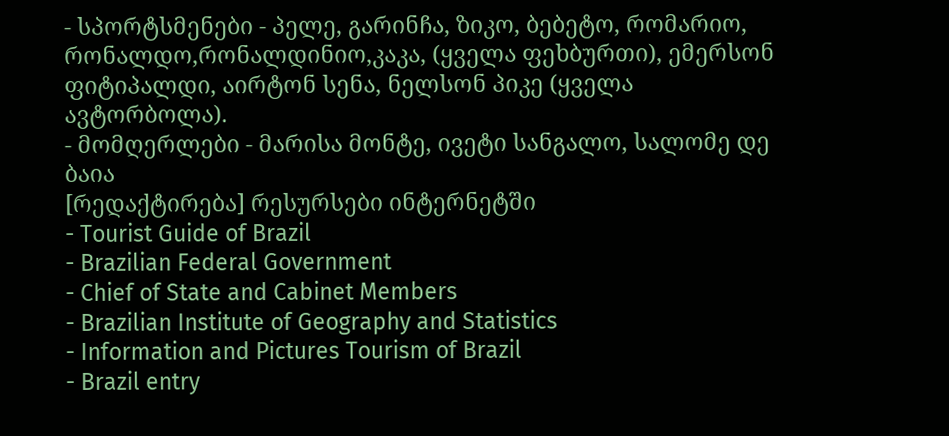- სპორტსმენები - პელე, გარინჩა, ზიკო, ბებეტო, რომარიო, რონალდო,რონალდინიო,კაკა, (ყველა ფეხბურთი), ემერსონ ფიტიპალდი, აირტონ სენა, ნელსონ პიკე (ყველა ავტორბოლა).
- მომღერლები - მარისა მონტე, ივეტი სანგალო, სალომე დე ბაია
[რედაქტირება] რესურსები ინტერნეტში
- Tourist Guide of Brazil
- Brazilian Federal Government
- Chief of State and Cabinet Members
- Brazilian Institute of Geography and Statistics
- Information and Pictures Tourism of Brazil
- Brazil entry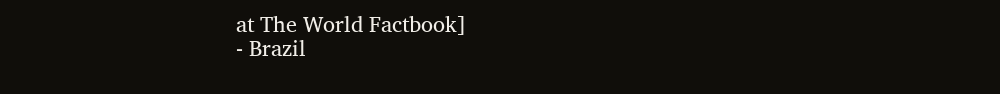at The World Factbook]
- Brazil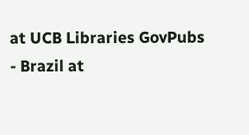at UCB Libraries GovPubs
- Brazil at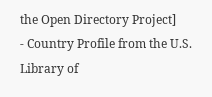the Open Directory Project]
- Country Profile from the U.S. Library of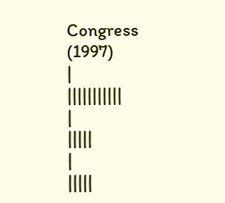Congress (1997)
|
|||||||||||
|
|||||
|
|||||